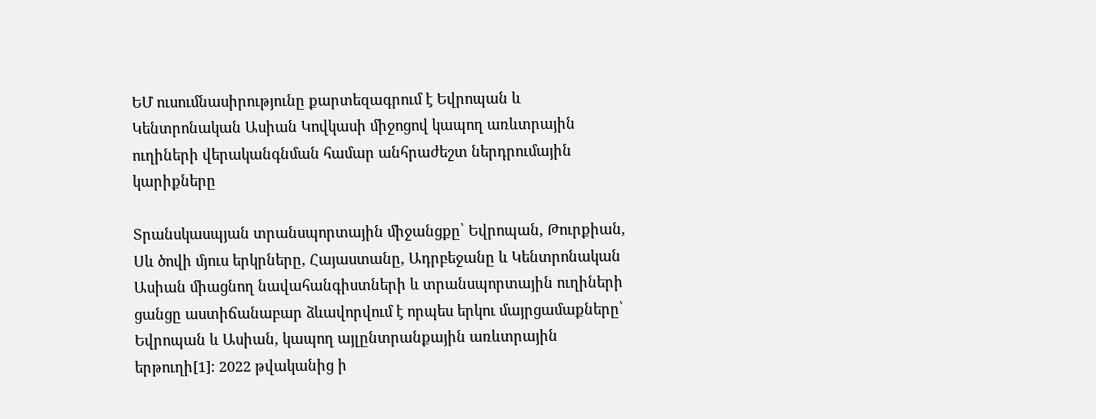ԵՄ ուսումնասիրությունը քարտեզագրում է Եվրոպան և Կենտրոնական Ասիան Կովկասի միջոցով կապող առևտրային ուղիների վերականգնման համար անհրաժեշտ ներդրումային կարիքները

Տրանսկասպյան տրանսպորտային միջանցքը՝ Եվրոպան, Թուրքիան, Սև ծովի մյուս երկրները, Հայաստանը, Ադրբեջանը և Կենտրոնական Ասիան միացնող նավահանգիստների և տրանսպորտային ուղիների ցանցը աստիճանաբար ձևավորվում է որպես երկու մայրցամաքները՝ Եվրոպան և Ասիան, կապող այլընտրանքային առևտրային երթուղի[1]: 2022 թվականից ի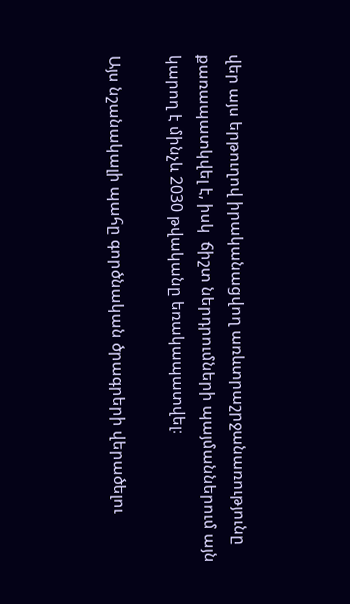վեր այս երթուղով իրականացվող առևտրաշրջանառությունը քառապատկվել է, իսկ  ճիշտ ներդրումների պայմաններում այն կարող է մինչև 2030 թվականը եռակապատվել։

Այս նշանակալի պահը գործնական ծրագրերի վերածելու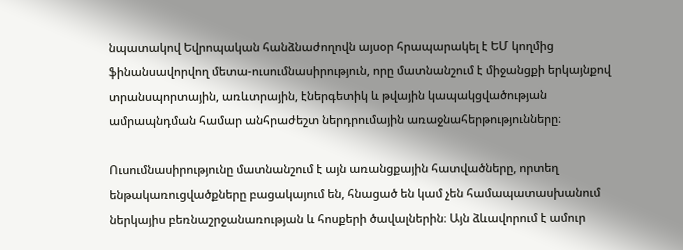նպատակով Եվրոպական հանձնաժողովն այսօր հրապարակել է ԵՄ կողմից ֆինանսավորվող մետա-ուսումնասիրություն, որը մատնանշում է միջանցքի երկայնքով տրանսպորտային, առևտրային, էներգետիկ և թվային կապակցվածության ամրապնդման համար անհրաժեշտ ներդրումային առաջնահերթությունները։

Ուսումնասիրությունը մատնանշում է այն առանցքային հատվածները, որտեղ ենթակառուցվածքները բացակայում են, հնացած են կամ չեն համապատասխանում ներկայիս բեռնաշրջանառության և հոսքերի ծավալներին։ Այն ձևավորում է ամուր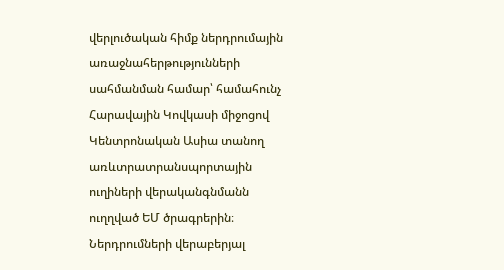վերլուծական հիմք ներդրումային առաջնահերթությունների սահմանման համար՝ համահունչ Հարավային Կովկասի միջոցով Կենտրոնական Ասիա տանող առևտրատրանսպորտային ուղիների վերականգնմանն ուղղված ԵՄ ծրագրերին։ Ներդրումների վերաբերյալ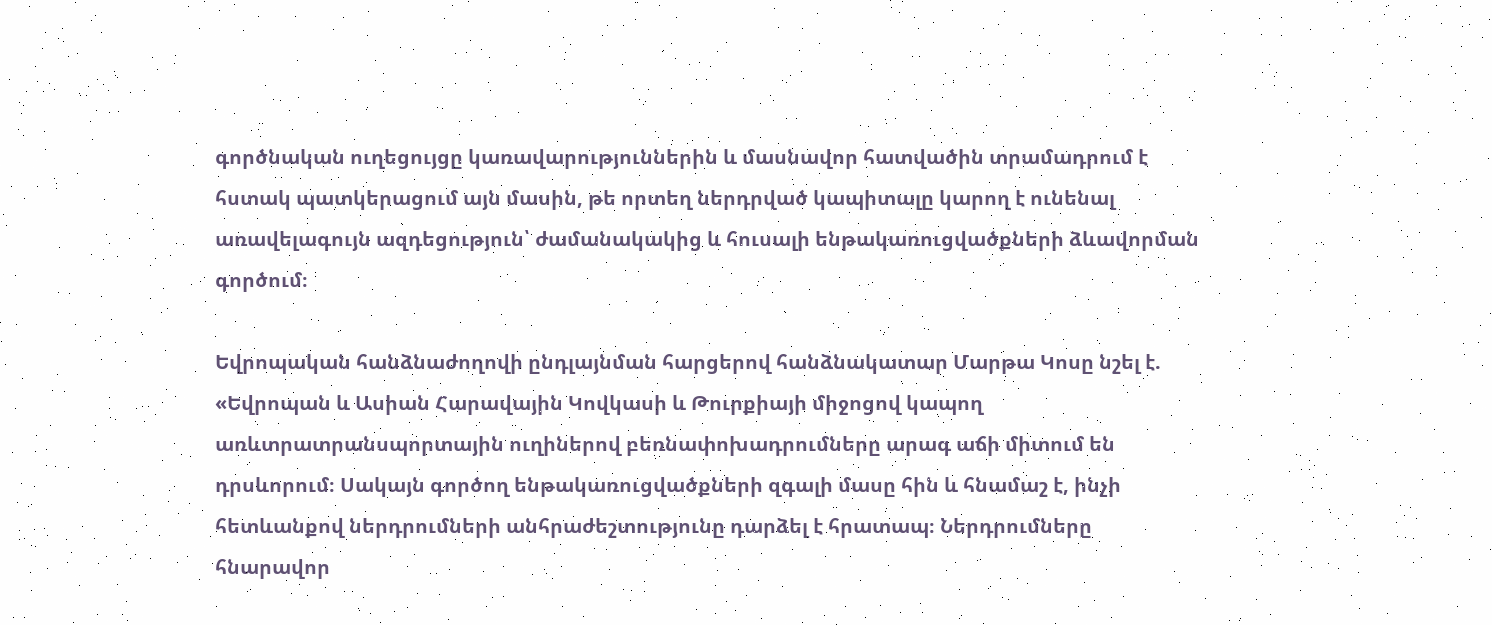գործնական ուղեցույցը կառավարություններին և մասնավոր հատվածին տրամադրում է հստակ պատկերացում այն մասին, թե որտեղ ներդրված կապիտալը կարող է ունենալ առավելագույն ազդեցություն՝ ժամանակակից և հուսալի ենթակառուցվածքների ձևավորման գործում։

Եվրոպական հանձնաժողովի ընդլայնման հարցերով հանձնակատար Մարթա Կոսը նշել է. «Եվրոպան և Ասիան Հարավային Կովկասի և Թուրքիայի միջոցով կապող առևտրատրանսպորտային ուղիներով բեռնափոխադրումները արագ աճի միտում են դրսևորում։ Սակայն գործող ենթակառուցվածքների զգալի մասը հին և հնամաշ է, ինչի հետևանքով ներդրումների անհրաժեշտությունը դարձել է հրատապ։ Ներդրումները հնարավոր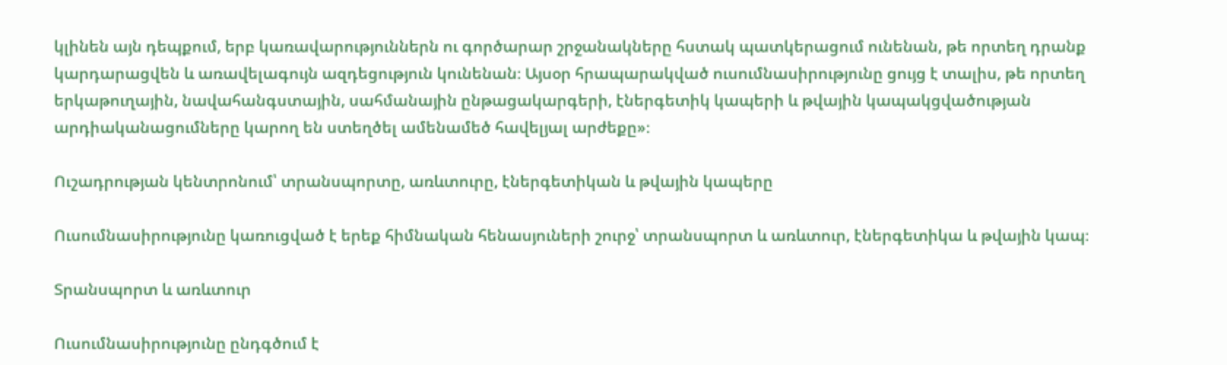կլինեն այն դեպքում, երբ կառավարություններն ու գործարար շրջանակները հստակ պատկերացում ունենան, թե որտեղ դրանք կարդարացվեն և առավելագույն ազդեցություն կունենան։ Այսօր հրապարակված ուսումնասիրությունը ցույց է տալիս, թե որտեղ երկաթուղային, նավահանգստային, սահմանային ընթացակարգերի, էներգետիկ կապերի և թվային կապակցվածության արդիականացումները կարող են ստեղծել ամենամեծ հավելյալ արժեքը»։

Ուշադրության կենտրոնում՝ տրանսպորտը, առևտուրը, էներգետիկան և թվային կապերը

Ուսումնասիրությունը կառուցված է երեք հիմնական հենասյուների շուրջ՝ տրանսպորտ և առևտուր, էներգետիկա և թվային կապ։

Տրանսպորտ և առևտուր

Ուսումնասիրությունը ընդգծում է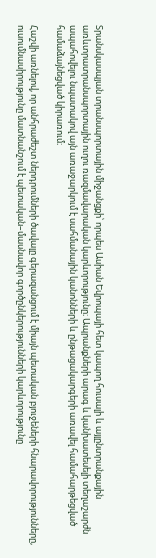Տրանսկասպյան տրանսպորտային միջանցքի՝ որպես Ասիան Եվրոպայի հետ կապող հուսալի և այլընտրանքային առևտրատրանսպորտային ուղու ռազմավարական կարևորությունը։ Ապրանքների արագ և կանխատեսելի տեղաշարժն ապահովելու նպատակով այն առաջարկում է սահմանային կանոնների և ընթացակարգերի առավել համահարթեցված համաձայնեցված կիրառում։

Հաշվի առնելով, որ անհրաժեշտ ներդրումների ծավալը գերազանցում է միայն պետական բյուջեների հնարավորությունները, ուսումնասիրությունը մատնանշում է պետական–մասնավոր գործընկերությունների կարևորությունը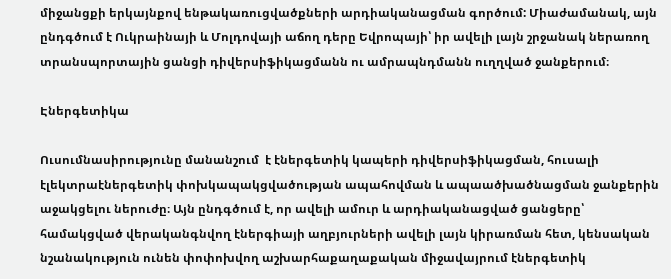միջանցքի երկայնքով ենթակառուցվածքների արդիականացման գործում: Միաժամանակ, այն ընդգծում է Ուկրաինայի և Մոլդովայի աճող դերը Եվրոպայի՝ իր ավելի լայն շրջանակ ներառող տրանսպորտային ցանցի դիվերսիֆիկացմանն ու ամրապնդմանն ուղղված ջանքերում։

Էներգետիկա

Ուսումնասիրությունը մանանշում  է էներգետիկ կապերի դիվերսիֆիկացման, հուսալի էլեկտրաէներգետիկ փոխկապակցվածության ապահովման և ապաածխածնացման ջանքերին աջակցելու ներուժը։ Այն ընդգծում է, որ ավելի ամուր և արդիականացված ցանցերը՝ համակցված վերականգնվող էներգիայի աղբյուրների ավելի լայն կիրառման հետ, կենսական նշանակություն ունեն փոփոխվող աշխարհաքաղաքական միջավայրում էներգետիկ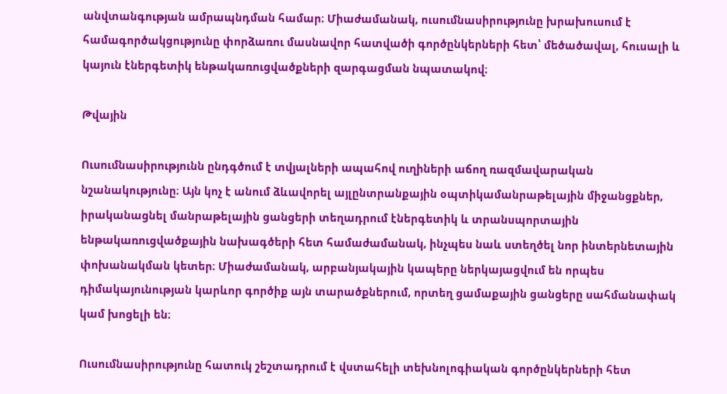անվտանգության ամրապնդման համար։ Միաժամանակ, ուսումնասիրությունը խրախուսում է համագործակցությունը փորձառու մասնավոր հատվածի գործընկերների հետ՝ մեծածավալ, հուսալի և կայուն էներգետիկ ենթակառուցվածքների զարգացման նպատակով։

Թվային

Ուսումնասիրությունն ընդգծում է տվյալների ապահով ուղիների աճող ռազմավարական նշանակությունը։ Այն կոչ է անում ձևավորել այլընտրանքային օպտիկամանրաթելային միջանցքներ, իրականացնել մանրաթելային ցանցերի տեղադրում էներգետիկ և տրանսպորտային ենթակառուցվածքային նախագծերի հետ համաժամանակ, ինչպես նաև ստեղծել նոր ինտերնետային փոխանակման կետեր։ Միաժամանակ, արբանյակային կապերը ներկայացվում են որպես դիմակայունության կարևոր գործիք այն տարածքներում, որտեղ ցամաքային ցանցերը սահմանափակ կամ խոցելի են։

Ուսումնասիրությունը հատուկ շեշտադրում է վստահելի տեխնոլոգիական գործընկերների հետ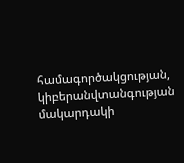համագործակցության, կիբերանվտանգության մակարդակի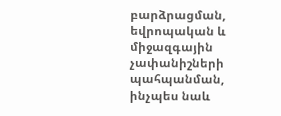բարձրացման, եվրոպական և միջազգային չափանիշների պահպանման, ինչպես նաև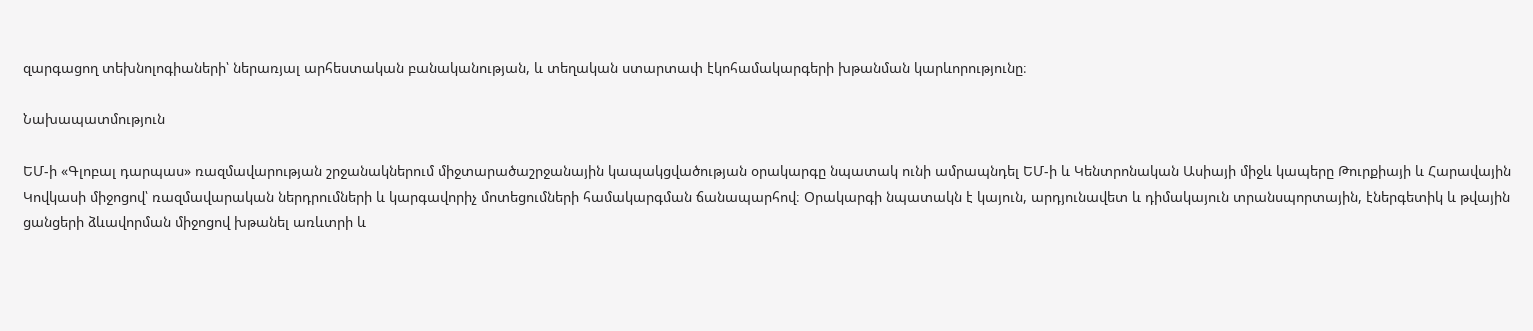զարգացող տեխնոլոգիաների՝ ներառյալ արհեստական բանականության, և տեղական ստարտափ էկոհամակարգերի խթանման կարևորությունը։

Նախապատմություն

ԵՄ-ի «Գլոբալ դարպաս» ռազմավարության շրջանակներում միջտարածաշրջանային կապակցվածության օրակարգը նպատակ ունի ամրապնդել ԵՄ-ի և Կենտրոնական Ասիայի միջև կապերը Թուրքիայի և Հարավային Կովկասի միջոցով՝ ռազմավարական ներդրումների և կարգավորիչ մոտեցումների համակարգման ճանապարհով։ Օրակարգի նպատակն է կայուն, արդյունավետ և դիմակայուն տրանսպորտային, էներգետիկ և թվային ցանցերի ձևավորման միջոցով խթանել առևտրի և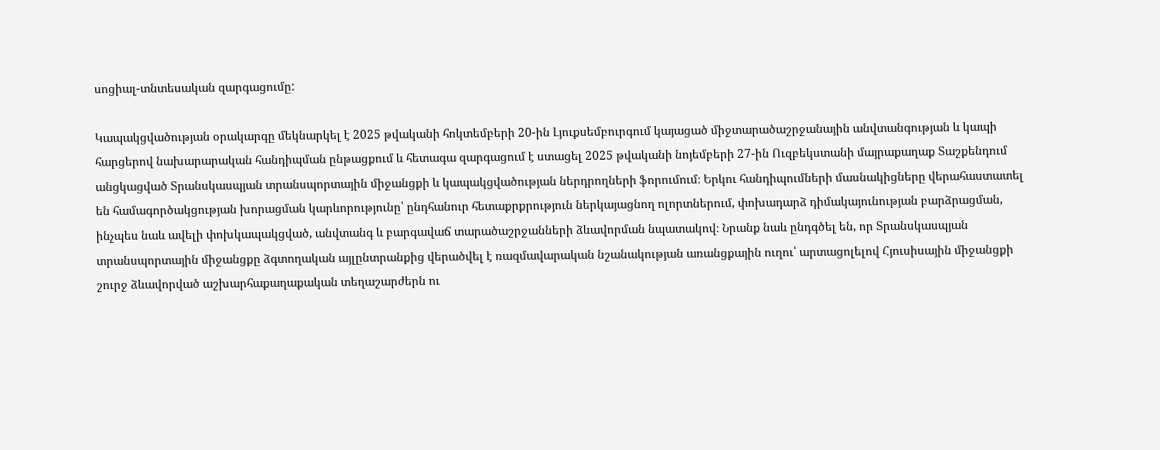սոցիալ-տնտեսական զարգացումը:

Կապակցվածության օրակարգը մեկնարկել է 2025 թվականի հոկտեմբերի 20-ին Լյուքսեմբուրգում կայացած միջտարածաշրջանային անվտանգության և կապի հարցերով նախարարական հանդիպման ընթացքում և հետագա զարգացում է ստացել 2025 թվականի նոյեմբերի 27-ին Ուզբեկստանի մայրաքաղաք Տաշքենդում անցկացված Տրանսկասպյան տրանսպորտային միջանցքի և կապակցվածության ներդրողների ֆորումում։ Երկու հանդիպումների մասնակիցները վերահաստատել են համագործակցության խորացման կարևորությունը՝ ընդհանուր հետաքրքրություն ներկայացնող ոլորտներում, փոխադարձ դիմակայունության բարձրացման, ինչպես նաև ավելի փոխկապակցված, անվտանգ և բարգավաճ տարածաշրջանների ձևավորման նպատակով։ Նրանք նաև ընդգծել են, որ Տրանսկասպյան տրանսպորտային միջանցքը ձգտողական այլընտրանքից վերածվել է ռազմավարական նշանակության առանցքային ուղու՝ արտացոլելով Հյուսիսային միջանցքի շուրջ ձևավորված աշխարհաքաղաքական տեղաշարժերն ու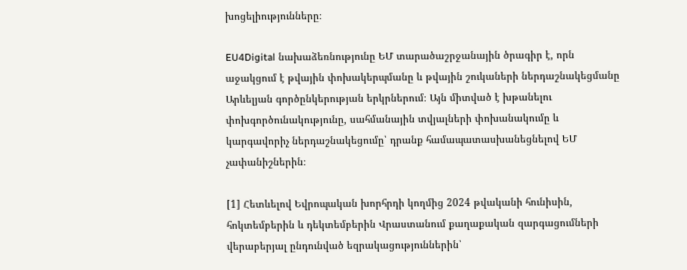խոցելիությունները։

EU4Digital նախաձեռնությունը ԵՄ տարածաշրջանային ծրագիր է, որն աջակցում է թվային փոխակերպմանը և թվային շուկաների ներդաշնակեցմանը Արևելյան գործընկերության երկրներում։ Այն միտված է խթանելու փոխգործունակությունը, սահմանային տվյալների փոխանակումը և կարգավորիչ ներդաշնակեցումը՝ դրանք համապատասխանեցնելով ԵՄ չափանիշներին։

[1] Հետևելով Եվրոպական խորհրդի կողմից 2024 թվականի հունիսին, հոկտեմբերին և դեկտեմբերին Վրաստանում քաղաքական զարգացումների վերաբերյալ ընդունված եզրակացություններին՝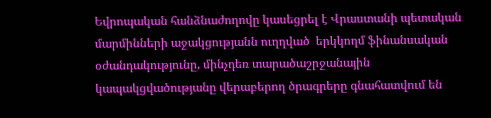Եվրոպական հանձնաժողովը կասեցրել է Վրաստանի պետական մարմինների աջակցությանն ուղղված  երկկողմ ֆինանսական օժանդակությունը, մինչդեռ տարածաշրջանային կապակցվածությանը վերաբերող ծրագրերը գնահատվում են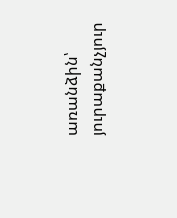առանձին՝ յուրաքանչյուր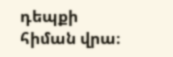դեպքի հիման վրա։